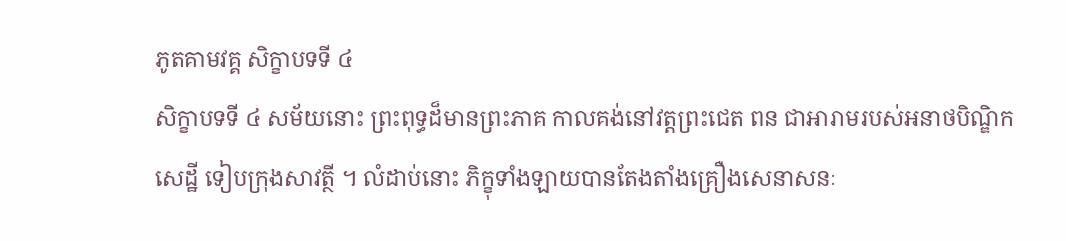ភូតគាមវគ្គ សិក្ខាបទទី ៤
សិក្ខាបទទី ៤ សម័យនោះ ព្រះពុទ្ធដ៏មានព្រះភាគ កាលគង់នៅវត្តព្រះជេត ពន ជាអារាមរបស់អនាថបិណ្ឌិកសេដ្ឋី ទៀបក្រុងសាវត្ថី ។ លំដាប់នោះ ភិក្ខុទាំងឡាយបានតែងតាំងគ្រឿងសេនាសនៈ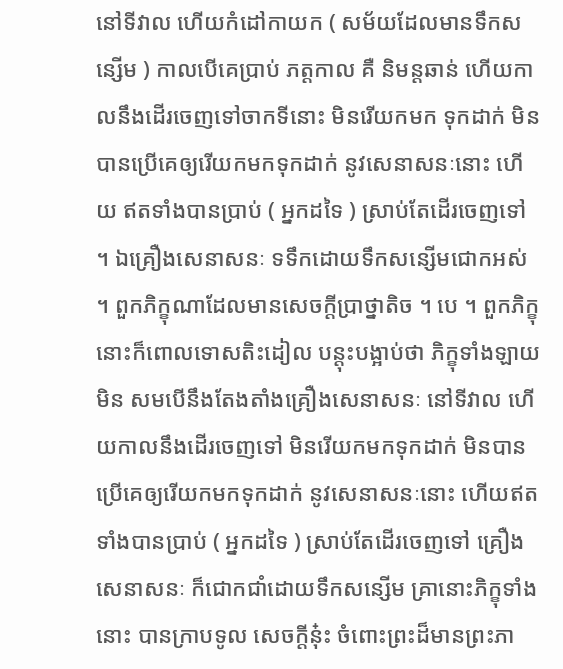នៅទីវាល ហើយកំដៅកាយក ( សម័យដែលមានទឹកសន្សើម ) កាលបើគេប្រាប់ ភត្តកាល គឺ និមន្តឆាន់ ហើយកាលនឹងដើរចេញទៅចាកទីនោះ មិនរើយកមក ទុកដាក់ មិនបានប្រើគេឲ្យរើយកមកទុកដាក់ នូវសេនាសនៈនោះ ហើយ ឥតទាំងបានប្រាប់ ( អ្នកដទៃ ) ស្រាប់តែដើរចេញទៅ ។ ឯគ្រឿងសេនាសនៈ ទទឹកដោយទឹកសន្សើមជោកអស់ ។ ពួកភិក្ខុណាដែលមានសេចក្តីប្រាថ្នាតិច ។ បេ ។ ពួកភិក្ខុនោះក៏ពោលទោសតិះដៀល បន្តុះបង្អាប់ថា ភិក្ខុទាំងឡាយមិន សមបើនឹងតែងតាំងគ្រឿងសេនាសនៈ នៅទីវាល ហើយកាលនឹងដើរចេញទៅ មិនរើយកមកទុកដាក់ មិនបានប្រើគេឲ្យរើយកមកទុកដាក់ នូវសេនាសនៈនោះ ហើយឥតទាំងបានប្រាប់ ( អ្នកដទៃ ) ស្រាប់តែដើរចេញទៅ គ្រឿងសេនាសនៈ ក៏ជោកជាំដោយទឹកសន្សើម គ្រានោះភិក្ខុទាំងនោះ បានក្រាបទូល សេចក្តីនុ៎ះ ចំពោះព្រះដ៏មានព្រះភា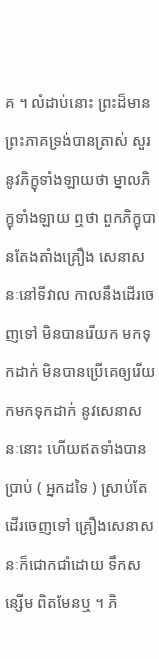គ ។ លំដាប់នោះ ព្រះដ៏មានព្រះភាគទ្រង់បានត្រាស់ សួរនូវភិក្ខុទាំងឡាយថា ម្នាលភិក្ខុទាំងឡាយ ឮថា ពួកភិក្ខុបានតែងតាំងគ្រឿង សេនាសនៈនៅទីវាល កាលនឹងដើរចេញទៅ មិនបានរើយក មកទុកដាក់ មិនបានប្រើគេឲ្យរើយកមកទុកដាក់ នូវសេនាសនៈនោះ ហើយឥតទាំងបាន ប្រាប់ ( អ្នកដទៃ ) ស្រាប់តែដើរចេញទៅ គ្រឿងសេនាសនៈក៏ជោកជាំដោយ ទឹកសន្សើម ពិតមែនឬ ។ ភិ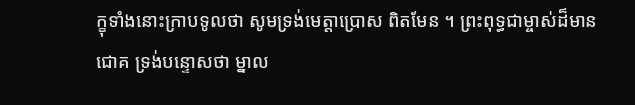ក្ខុទាំងនោះក្រាបទូលថា សូមទ្រង់មេត្តាប្រោស ពិតមែន ។ ព្រះពុទ្ធជាម្ចាស់ដ៏មានជោគ ទ្រង់បន្ទោសថា ម្នាល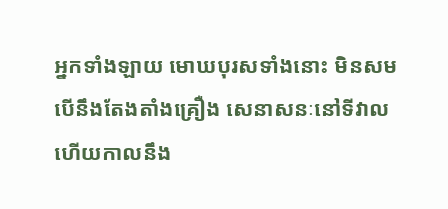អ្នកទាំងឡាយ មោឃបុរសទាំងនោះ មិនសមបើនឹងតែងតាំងគ្រឿង សេនាសនៈនៅទីវាល ហើយកាលនឹង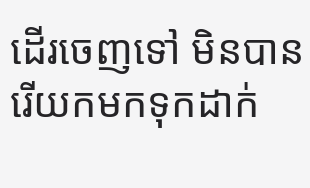ដើរចេញទៅ មិនបានរើយកមកទុកដាក់